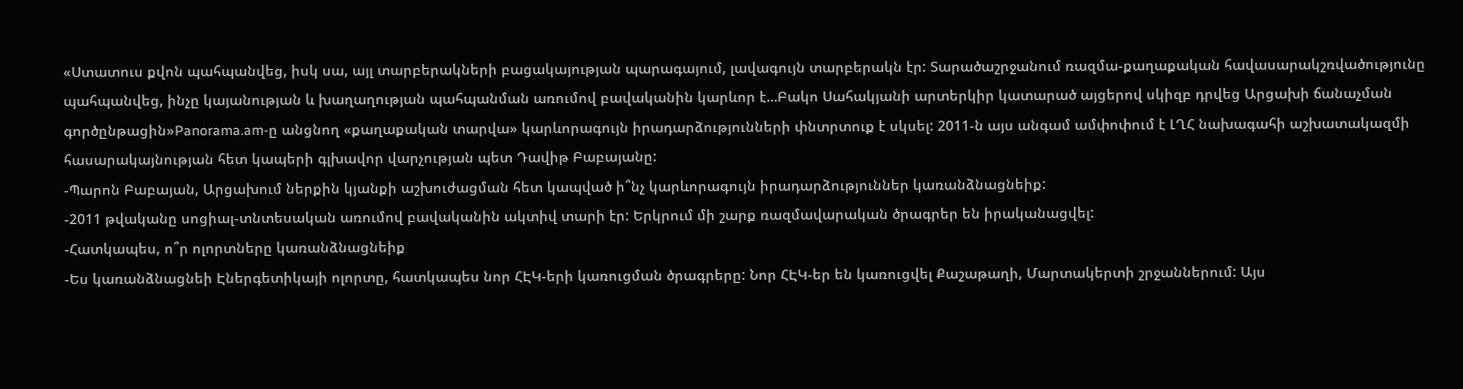«Ստատուս քվոն պահպանվեց, իսկ սա, այլ տարբերակների բացակայության պարագայում, լավագույն տարբերակն էր: Տարածաշրջանում ռազմա-քաղաքական հավասարակշռվածությունը պահպանվեց, ինչը կայանության և խաղաղության պահպանման առումով բավականին կարևոր է…Բակո Սահակյանի արտերկիր կատարած այցերով սկիզբ դրվեց Արցախի ճանաչման գործընթացին»Panorama.am-ը անցնող «քաղաքական տարվա» կարևորագույն իրադարձությունների փնտրտուք է սկսել: 2011-ն այս անգամ ամփոփում է ԼՂՀ նախագահի աշխատակազմի հասարակայնության հետ կապերի գլխավոր վարչության պետ Դավիթ Բաբայանը:
-Պարոն Բաբայան, Արցախում ներքին կյանքի աշխուժացման հետ կապված ի՞նչ կարևորագույն իրադարձություններ կառանձնացնեիք:
-2011 թվականը սոցիալ-տնտեսական առումով բավականին ակտիվ տարի էր: Երկրում մի շարք ռազմավարական ծրագրեր են իրականացվել:
-Հատկապես, ո՞ր ոլորտները կառանձնացնեիք
-Ես կառանձնացնեի Էներգետիկայի ոլորտը, հատկապես նոր ՀԷԿ-երի կառուցման ծրագրերը: Նոր ՀԷԿ-եր են կառուցվել Քաշաթաղի, Մարտակերտի շրջաններում: Այս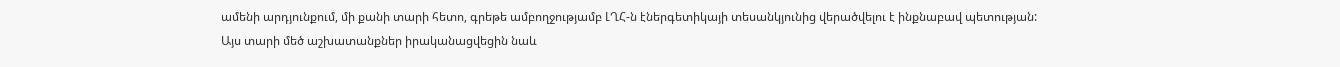ամենի արդյունքում, մի քանի տարի հետո, գրեթե ամբողջությամբ ԼՂՀ-ն էներգետիկայի տեսանկյունից վերածվելու է ինքնաբավ պետության:
Այս տարի մեծ աշխատանքներ իրականացվեցին նաև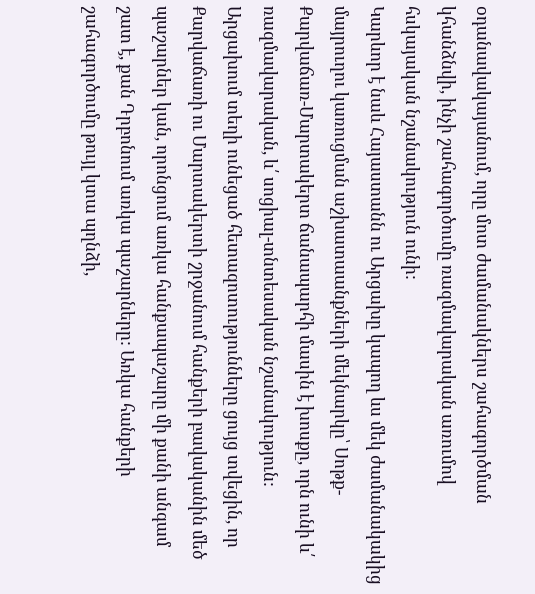oդանավակայանում, որը մոտ ժամանակներս շահագործման կհանձնվի, ինչի շահագործումը ռազմավարական առումով հսկայական նշանակություն ունի:
Կարևոր է նաև Հայաստանն ու Արցախը կապող ևս մեկ ժամանակակից մայրուղու կառուցման աշխատաանքների մեկնարկը՝ Սոթք-Քարվաճառ-Մարտակերտ ճանապարհի մասին է խոսքը, որն ունի և՛ ռազմավարական, և՛ սոցիալ-տնտեսական նշանակություն:
Արցախում տեղի ունեցած հետազոտությունները ցույց տվեցին, որ Քարվաճառի ու Մարտակերտի շրջանում հանքերի բավականին մեծ պաշարներ կան, որոնցում առկա հանքապաշարը մի քանի անգամ շատ է, քան Դրբոնում առկա պաշարները: Առկա հանքերի շահագործումը թույլ կտա պղնձի,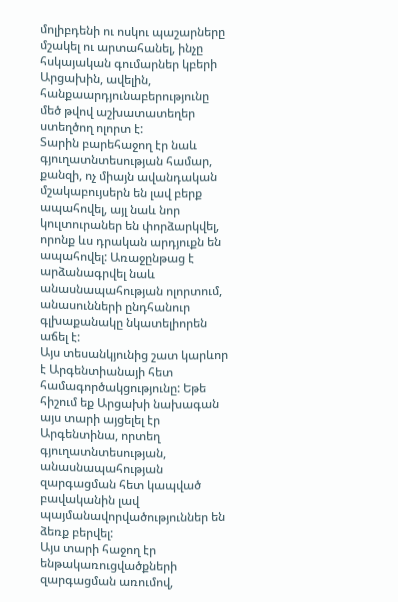մոլիբդենի ու ոսկու պաշարները մշակել ու արտահանել, ինչը հսկայական գումարներ կբերի Արցախին, ավելին, հանքաարդյունաբերությունը մեծ թվով աշխատատեղեր ստեղծող ոլորտ է:
Տարին բարեհաջող էր նաև գյուղատնտեսության համար, քանզի, ոչ միայն ավանդական մշակաբույսերն են լավ բերք ապահովել, այլ նաև նոր կուլտուրաներ են փորձարկվել, որոնք ևս դրական արդյուքն են ապահովել: Առաջընթաց է արձանագրվել նաև անասնապահության ոլորտում, անասունների ընդհանուր գլխաքանակը նկատելիորեն աճել է:
Այս տեսանկյունից շատ կարևոր է Արգենտիանայի հետ համագործակցությունը: Եթե հիշում եք Արցախի նախագան այս տարի այցելել էր Արգենտինա, որտեղ գյուղատնտեսության, անասնապահության զարգացման հետ կապված բավականին լավ պայմանավորվածություններ են ձեռք բերվել:
Այս տարի հաջող էր ենթակառուցվածքների զարգացման առումով,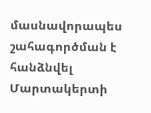մասնավորապես շահագործման է հանձնվել Մարտակերտի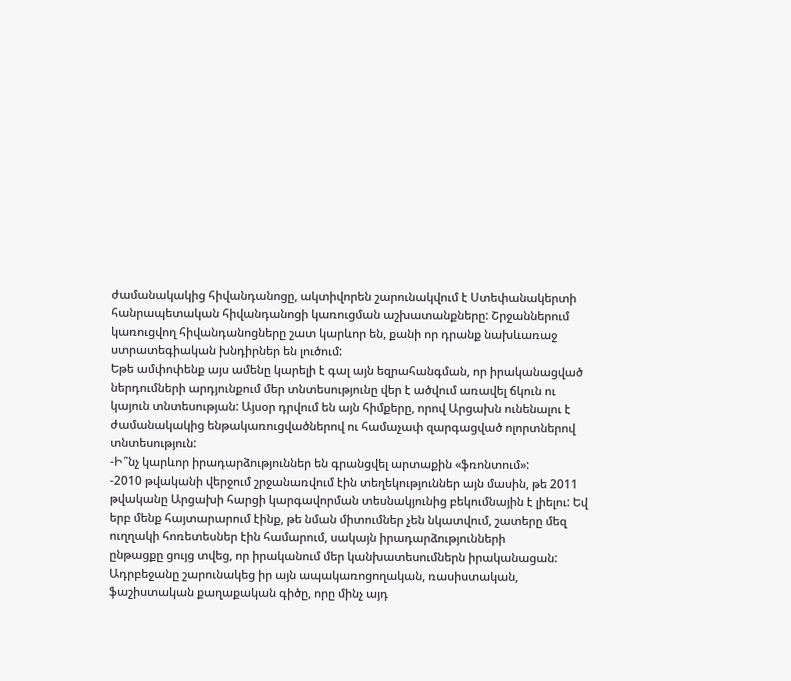ժամանակակից հիվանդանոցը, ակտիվորեն շարունակվում է Ստեփանակերտի հանրապետական հիվանդանոցի կառուցման աշխատանքները: Շրջաններում կառուցվող հիվանդանոցները շատ կարևոր են, քանի որ դրանք նախևառաջ ստրատեգիական խնդիրներ են լուծում:
Եթե ամփոփենք այս ամենը կարելի է գալ այն եզրահանգման, որ իրականացված ներդումների արդյունքում մեր տնտեսությունը վեր է ածվում առավել ճկուն ու կայուն տնտեսության: Այսօր դրվում են այն հիմքերը, որով Արցախն ունենալու է ժամանակակից ենթակառուցվածներով ու համաչափ զարգացված ոլորտներով տնտեսություն:
-Ի՞նչ կարևոր իրադարձություններ են գրանցվել արտաքին «ֆռոնտում»:
-2010 թվականի վերջում շրջանառվում էին տեղեկություններ այն մասին, թե 2011 թվականը Արցախի հարցի կարգավորման տեսնակյունից բեկումնային է լիելու: Եվ երբ մենք հայտարարում էինք, թե նման միտումներ չեն նկատվում, շատերը մեզ ուղղակի հոռետեսներ էին համարում, սակայն իրադարձությունների
ընթացքը ցույց տվեց, որ իրականում մեր կանխատեսումներն իրականացան:
Ադրբեջանը շարունակեց իր այն ապակառոցողական, ռասիստական, ֆաշիստական քաղաքական գիծը, որը մինչ այդ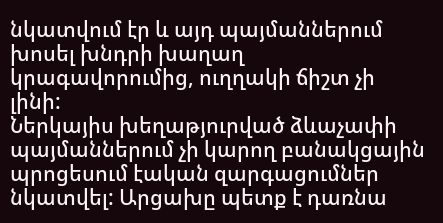նկատվում էր և այդ պայմաններում խոսել խնդրի խաղաղ կրագավորումից, ուղղակի ճիշտ չի լինի:
Ներկայիս խեղաթյուրված ձևաչափի պայմաններում չի կարող բանակցային պրոցեսում էական զարգացումներ նկատվել: Արցախը պետք է դառնա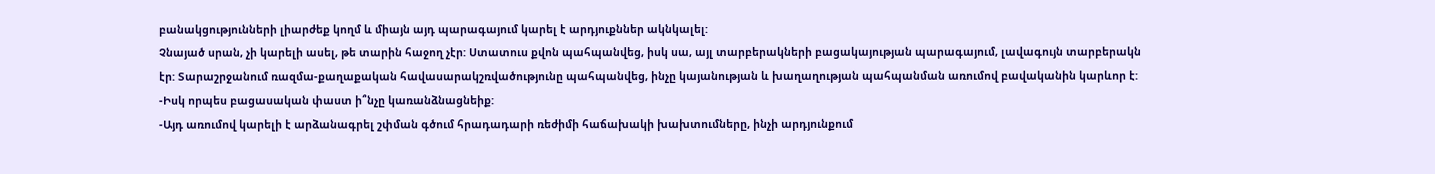բանակցությունների լիարժեք կողմ և միայն այդ պարագայում կարել է արդյուքններ ակնկալել:
Չնայած սրան, չի կարելի ասել, թե տարին հաջող չէր: Ստատուս քվոն պահպանվեց, իսկ սա, այլ տարբերակների բացակայության պարագայում, լավագույն տարբերակն էր: Տարաշրջանում ռազմա-քաղաքական հավասարակշռվածությունը պահպանվեց, ինչը կայանության և խաղաղության պահպանման առումով բավականին կարևոր է:
-Իսկ որպես բացասական փաստ ի՞նչը կառանձնացնեիք:
-Այդ առումով կարելի է արձանագրել շփման գծում հրադադարի ռեժիմի հաճախակի խախտումները, ինչի արդյունքում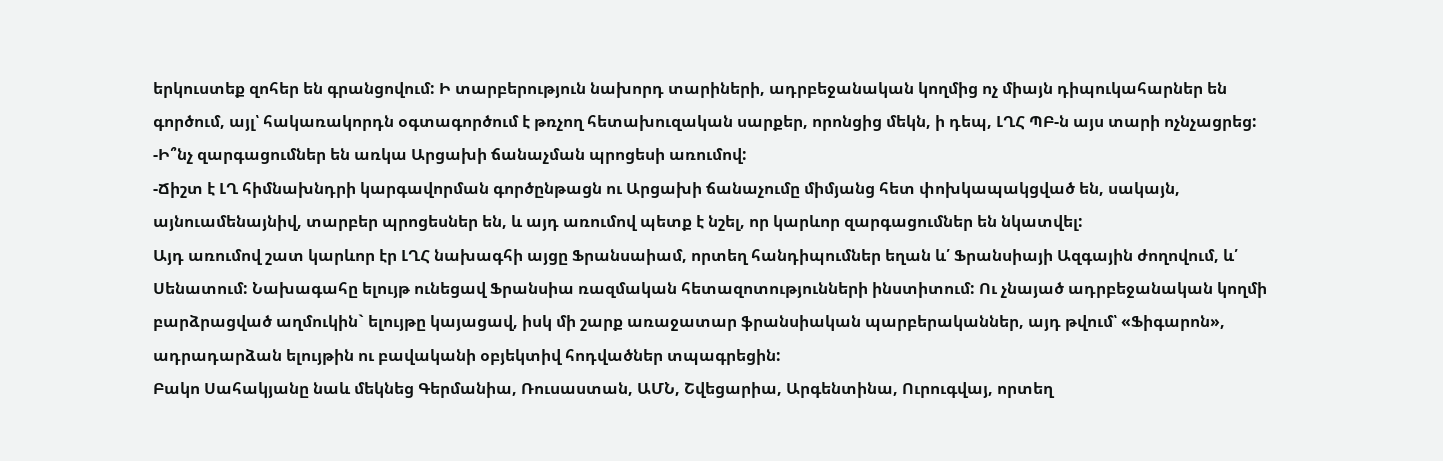երկուստեք զոհեր են գրանցովում: Ի տարբերություն նախորդ տարիների, ադրբեջանական կողմից ոչ միայն դիպուկահարներ են գործում, այլ՝ հակառակորդն օգտագործում է թռչող հետախուզական սարքեր, որոնցից մեկն, ի դեպ, ԼՂՀ ՊԲ-ն այս տարի ոչնչացրեց:
-Ի՞նչ զարգացումներ են առկա Արցախի ճանաչման պրոցեսի առումով:
-Ճիշտ է ԼՂ հիմնախնդրի կարգավորման գործընթացն ու Արցախի ճանաչումը միմյանց հետ փոխկապակցված են, սակայն, այնուամենայնիվ, տարբեր պրոցեսներ են, և այդ առումով պետք է նշել, որ կարևոր զարգացումներ են նկատվել:
Այդ առումով շատ կարևոր էր ԼՂՀ նախագհի այցը Ֆրանսաիամ, որտեղ հանդիպումներ եղան և՛ Ֆրանսիայի Ազգային ժողովում, և՛ Սենատում: Նախագահը ելույթ ունեցավ Ֆրանսիա ռազմական հետազոտությունների ինստիտում: Ու չնայած ադրբեջանական կողմի բարձրացված աղմուկին` ելույթը կայացավ, իսկ մի շարք առաջատար ֆրանսիական պարբերականներ, այդ թվում՝ «Ֆիգարոն», ադրադարձան ելույթին ու բավականի օբյեկտիվ հոդվածներ տպագրեցին:
Բակո Սահակյանը նաև մեկնեց Գերմանիա, Ռուսաստան, ԱՄՆ, Շվեցարիա, Արգենտինա, Ուրուգվայ, որտեղ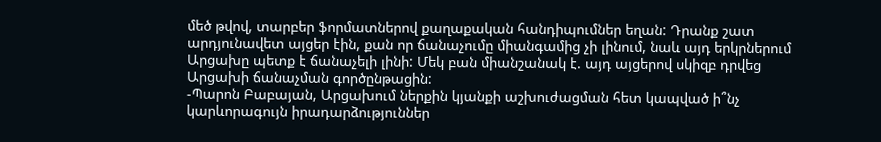մեծ թվով, տարբեր ֆորմատներով քաղաքական հանդիպումներ եղան: Դրանք շատ արդյունավետ այցեր էին, քան որ ճանաչումը միանգամից չի լինում, նաև այդ երկրներում Արցախը պետք է ճանաչելի լինի: Մեկ բան միանշանակ է. այդ այցերով սկիզբ դրվեց Արցախի ճանաչման գործընթացին:
-Պարոն Բաբայան, Արցախում ներքին կյանքի աշխուժացման հետ կապված ի՞նչ կարևորագույն իրադարձություններ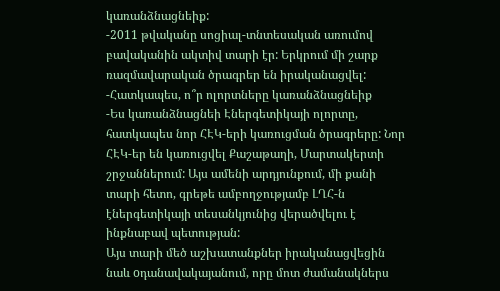կառանձնացնեիք:
-2011 թվականը սոցիալ-տնտեսական առումով բավականին ակտիվ տարի էր: Երկրում մի շարք ռազմավարական ծրագրեր են իրականացվել:
-Հատկապես, ո՞ր ոլորտները կառանձնացնեիք
-Ես կառանձնացնեի Էներգետիկայի ոլորտը, հատկապես նոր ՀԷԿ-երի կառուցման ծրագրերը: Նոր ՀԷԿ-եր են կառուցվել Քաշաթաղի, Մարտակերտի շրջաններում: Այս ամենի արդյունքում, մի քանի տարի հետո, գրեթե ամբողջությամբ ԼՂՀ-ն էներգետիկայի տեսանկյունից վերածվելու է ինքնաբավ պետության:
Այս տարի մեծ աշխատանքներ իրականացվեցին նաև oդանավակայանում, որը մոտ ժամանակներս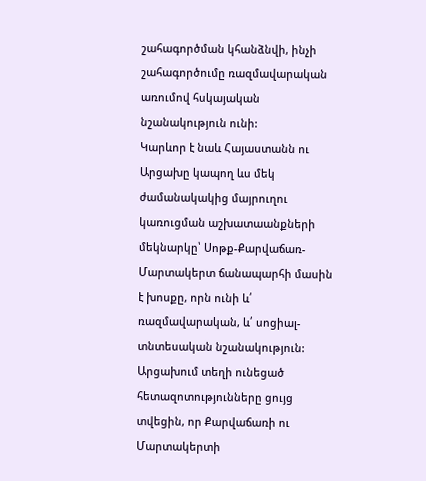շահագործման կհանձնվի, ինչի շահագործումը ռազմավարական առումով հսկայական նշանակություն ունի:
Կարևոր է նաև Հայաստանն ու Արցախը կապող ևս մեկ ժամանակակից մայրուղու կառուցման աշխատաանքների մեկնարկը՝ Սոթք-Քարվաճառ-Մարտակերտ ճանապարհի մասին է խոսքը, որն ունի և՛ ռազմավարական, և՛ սոցիալ-տնտեսական նշանակություն:
Արցախում տեղի ունեցած հետազոտությունները ցույց տվեցին, որ Քարվաճառի ու Մարտակերտի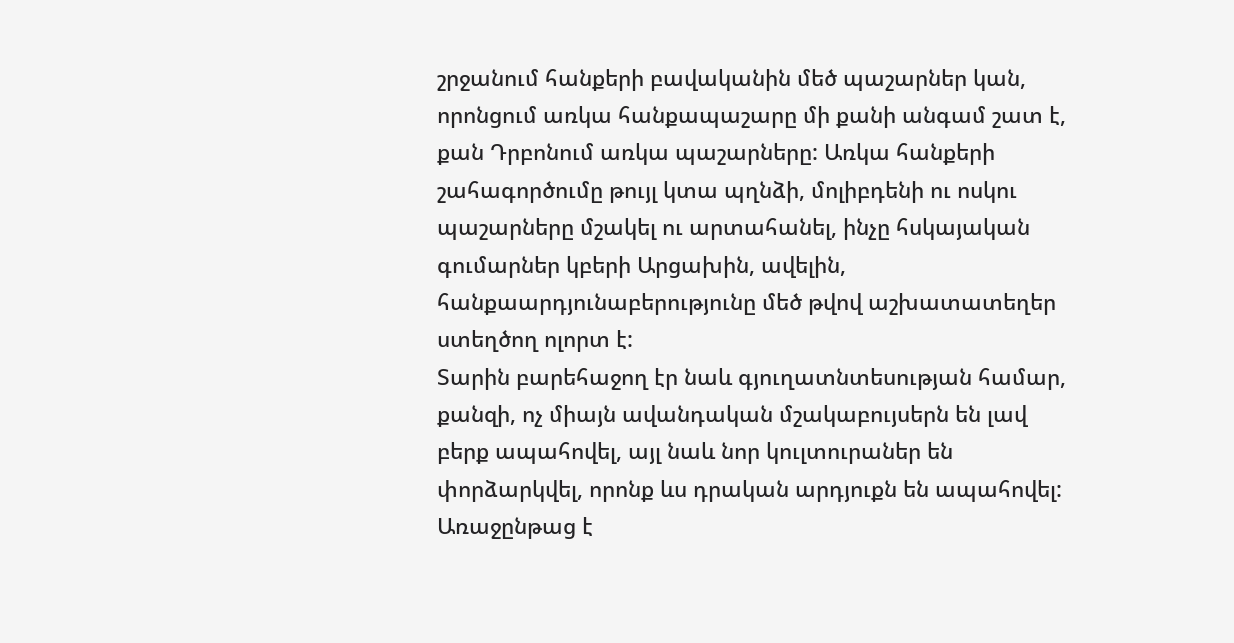շրջանում հանքերի բավականին մեծ պաշարներ կան, որոնցում առկա հանքապաշարը մի քանի անգամ շատ է, քան Դրբոնում առկա պաշարները: Առկա հանքերի շահագործումը թույլ կտա պղնձի, մոլիբդենի ու ոսկու պաշարները մշակել ու արտահանել, ինչը հսկայական գումարներ կբերի Արցախին, ավելին, հանքաարդյունաբերությունը մեծ թվով աշխատատեղեր ստեղծող ոլորտ է:
Տարին բարեհաջող էր նաև գյուղատնտեսության համար, քանզի, ոչ միայն ավանդական մշակաբույսերն են լավ բերք ապահովել, այլ նաև նոր կուլտուրաներ են փորձարկվել, որոնք ևս դրական արդյուքն են ապահովել: Առաջընթաց է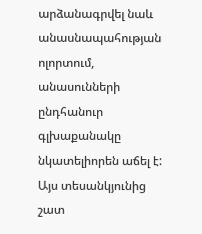արձանագրվել նաև անասնապահության ոլորտում, անասունների ընդհանուր գլխաքանակը նկատելիորեն աճել է:
Այս տեսանկյունից շատ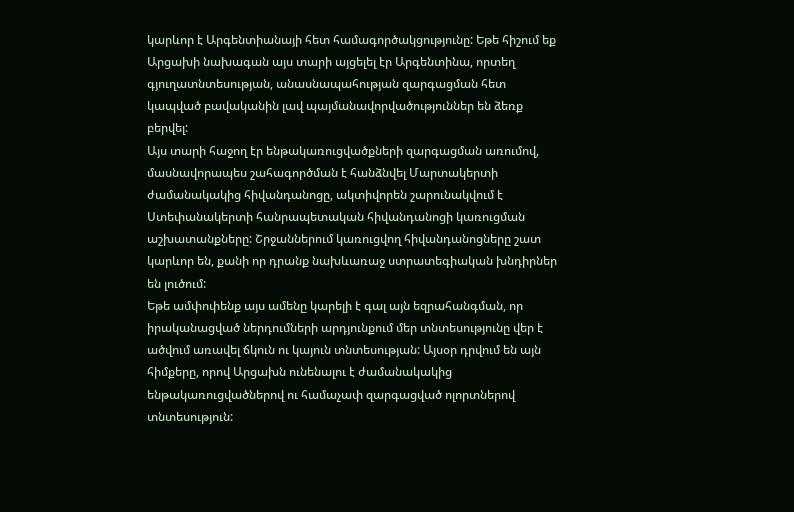կարևոր է Արգենտիանայի հետ համագործակցությունը: Եթե հիշում եք Արցախի նախագան այս տարի այցելել էր Արգենտինա, որտեղ գյուղատնտեսության, անասնապահության զարգացման հետ կապված բավականին լավ պայմանավորվածություններ են ձեռք բերվել:
Այս տարի հաջող էր ենթակառուցվածքների զարգացման առումով, մասնավորապես շահագործման է հանձնվել Մարտակերտի ժամանակակից հիվանդանոցը, ակտիվորեն շարունակվում է Ստեփանակերտի հանրապետական հիվանդանոցի կառուցման աշխատանքները: Շրջաններում կառուցվող հիվանդանոցները շատ կարևոր են, քանի որ դրանք նախևառաջ ստրատեգիական խնդիրներ են լուծում:
Եթե ամփոփենք այս ամենը կարելի է գալ այն եզրահանգման, որ իրականացված ներդումների արդյունքում մեր տնտեսությունը վեր է ածվում առավել ճկուն ու կայուն տնտեսության: Այսօր դրվում են այն հիմքերը, որով Արցախն ունենալու է ժամանակակից ենթակառուցվածներով ու համաչափ զարգացված ոլորտներով տնտեսություն: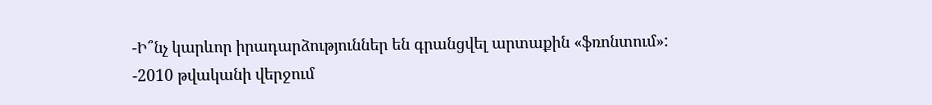-Ի՞նչ կարևոր իրադարձություններ են գրանցվել արտաքին «ֆռոնտում»:
-2010 թվականի վերջում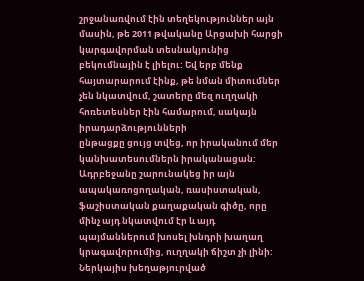շրջանառվում էին տեղեկություններ այն մասին, թե 2011 թվականը Արցախի հարցի կարգավորման տեսնակյունից բեկումնային է լիելու: Եվ երբ մենք հայտարարում էինք, թե նման միտումներ չեն նկատվում, շատերը մեզ ուղղակի հոռետեսներ էին համարում, սակայն իրադարձությունների
ընթացքը ցույց տվեց, որ իրականում մեր կանխատեսումներն իրականացան:
Ադրբեջանը շարունակեց իր այն ապակառոցողական, ռասիստական, ֆաշիստական քաղաքական գիծը, որը մինչ այդ նկատվում էր և այդ պայմաններում խոսել խնդրի խաղաղ կրագավորումից, ուղղակի ճիշտ չի լինի:
Ներկայիս խեղաթյուրված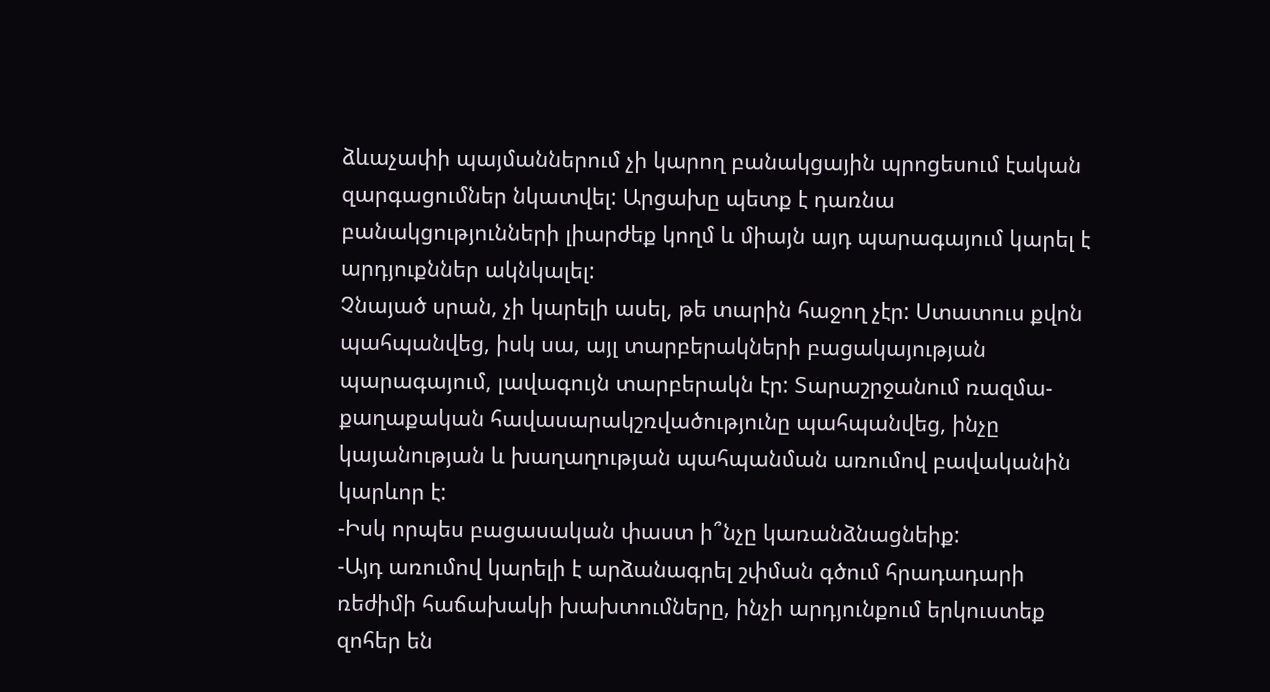ձևաչափի պայմաններում չի կարող բանակցային պրոցեսում էական զարգացումներ նկատվել: Արցախը պետք է դառնա բանակցությունների լիարժեք կողմ և միայն այդ պարագայում կարել է արդյուքններ ակնկալել:
Չնայած սրան, չի կարելի ասել, թե տարին հաջող չէր: Ստատուս քվոն պահպանվեց, իսկ սա, այլ տարբերակների բացակայության պարագայում, լավագույն տարբերակն էր: Տարաշրջանում ռազմա-քաղաքական հավասարակշռվածությունը պահպանվեց, ինչը կայանության և խաղաղության պահպանման առումով բավականին կարևոր է:
-Իսկ որպես բացասական փաստ ի՞նչը կառանձնացնեիք:
-Այդ առումով կարելի է արձանագրել շփման գծում հրադադարի ռեժիմի հաճախակի խախտումները, ինչի արդյունքում երկուստեք զոհեր են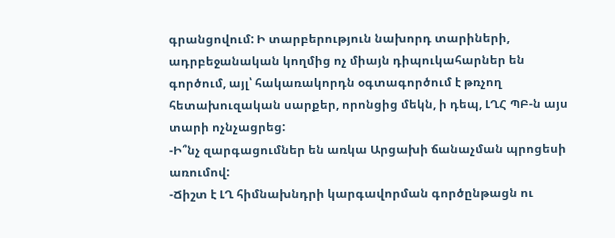գրանցովում: Ի տարբերություն նախորդ տարիների, ադրբեջանական կողմից ոչ միայն դիպուկահարներ են գործում, այլ՝ հակառակորդն օգտագործում է թռչող հետախուզական սարքեր, որոնցից մեկն, ի դեպ, ԼՂՀ ՊԲ-ն այս տարի ոչնչացրեց:
-Ի՞նչ զարգացումներ են առկա Արցախի ճանաչման պրոցեսի առումով:
-Ճիշտ է ԼՂ հիմնախնդրի կարգավորման գործընթացն ու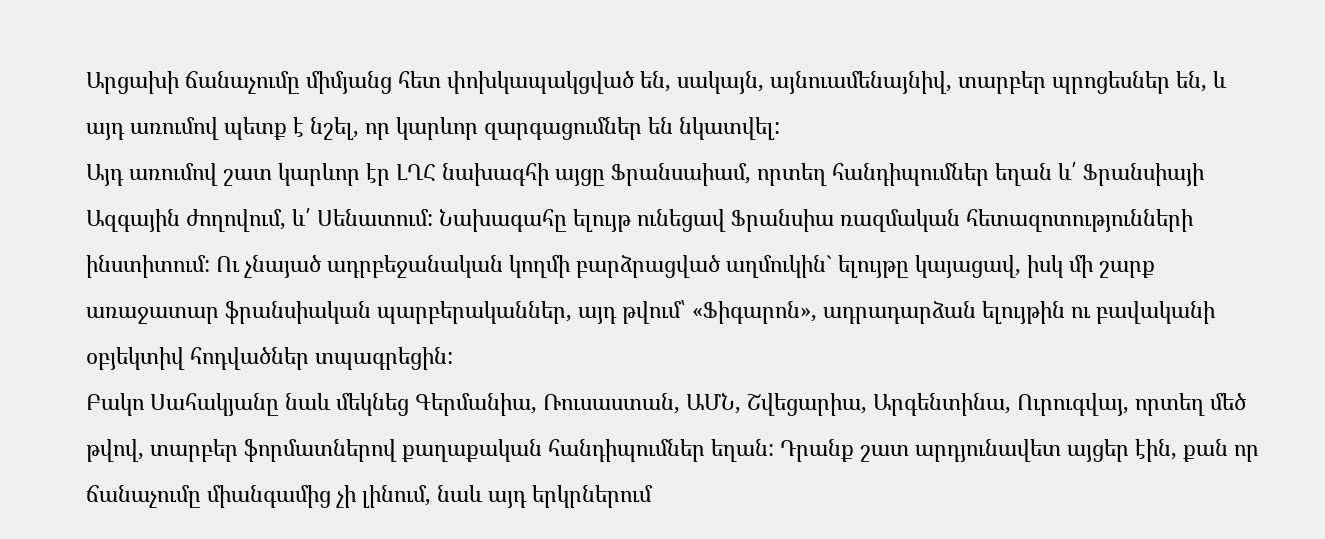Արցախի ճանաչումը միմյանց հետ փոխկապակցված են, սակայն, այնուամենայնիվ, տարբեր պրոցեսներ են, և այդ առումով պետք է նշել, որ կարևոր զարգացումներ են նկատվել:
Այդ առումով շատ կարևոր էր ԼՂՀ նախագհի այցը Ֆրանսաիամ, որտեղ հանդիպումներ եղան և՛ Ֆրանսիայի Ազգային ժողովում, և՛ Սենատում: Նախագահը ելույթ ունեցավ Ֆրանսիա ռազմական հետազոտությունների ինստիտում: Ու չնայած ադրբեջանական կողմի բարձրացված աղմուկին` ելույթը կայացավ, իսկ մի շարք առաջատար ֆրանսիական պարբերականներ, այդ թվում՝ «Ֆիգարոն», ադրադարձան ելույթին ու բավականի օբյեկտիվ հոդվածներ տպագրեցին:
Բակո Սահակյանը նաև մեկնեց Գերմանիա, Ռուսաստան, ԱՄՆ, Շվեցարիա, Արգենտինա, Ուրուգվայ, որտեղ մեծ թվով, տարբեր ֆորմատներով քաղաքական հանդիպումներ եղան: Դրանք շատ արդյունավետ այցեր էին, քան որ ճանաչումը միանգամից չի լինում, նաև այդ երկրներում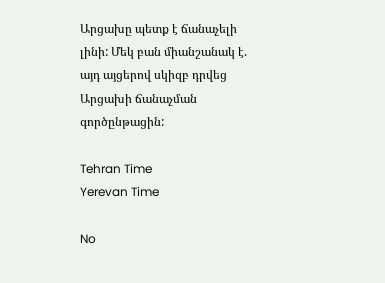Արցախը պետք է ճանաչելի լինի: Մեկ բան միանշանակ է. այդ այցերով սկիզբ դրվեց Արցախի ճանաչման գործընթացին:

Tehran Time
Yerevan Time

No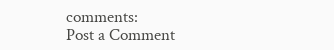comments:
Post a Comment